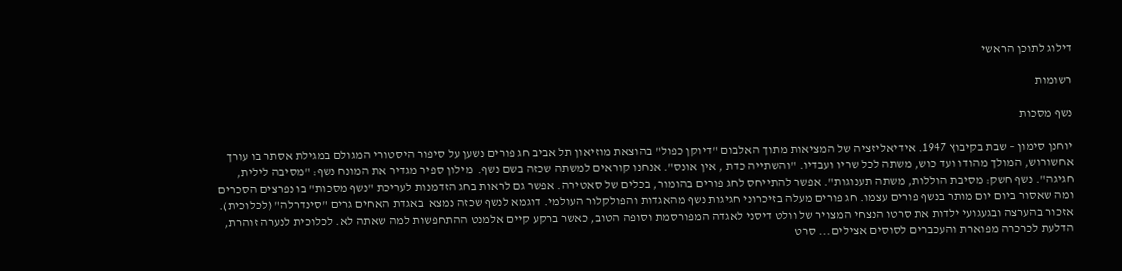דילוג לתוכן הראשי

רשומות

נשף מסכות

יוחנן סימון – שבת בקיבוץ 1947. אידיאליזציה של המציאות מתוך האלבום "דיוקן כפול" בהוצאת מוזיאון תל אביב חג פורים נשען על סיפור היסטורי המגולם במגילת אסתר בו עורך אחשורוש, המולך מהודו ועד כוש, משתה לכל שריו ועבדיו. "והשתייה כדת , אין אונס". אנחנו קוראים למשתה שכזה בשם נשף.  מילון ספיר מגדיר את המונח נשף: "מסיבה לילית, חגיגה". נשף חשק: מסיבת הוללות, משתה תענוגות". אפשר להתייחס לחג פורים בהומור, בכלים של סאטירה. אפשר גם לראות בחג הזדמנות לעריכת "נשף מסכות" בו נפרצים הסכרים ומה שאסור ביום יום מותר בנשף פורים עצמו. חג פורים מעלה בזיכרוני חגיגות נשף מהאגדות והפולקלור העולמי. דוגמא לנשף שכזה נמצא  באגדת האחים גרים "סינדרלה" (לכלוכית).  אזכור בהערצה ובגעגועי ילדות את סרטו הנצחי המצויר של וולט דיסני לאגדה המפורסמת וסופה הטוב, כאשר ברקע קיים אלמנט ההתחפשות למה שאתה לא. לכלוכית לנערה זוהרת, הדלעת לכרכרה מפוארת והעכברים לסוסים אצילים... סרט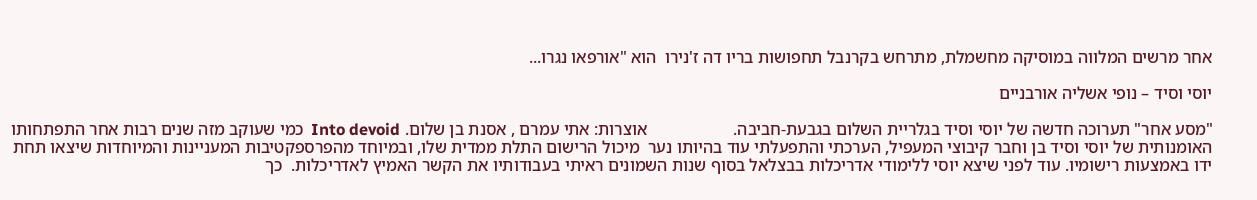אחר מרשים המלווה במוסיקה מחשמלת, מתרחש בקרנבל תחפושות בריו דה ז'נירו  הוא "אורפאו נגרו...

יוסי וסיד – נופי אשליה אורבניים

"מסע אחר" תערוכה חדשה של יוסי וסיד בגלריית השלום בגבעת-חביבה.                    אוצרות: אתי עמרם , אסנת בן שלום. Into devoid  כמי שעוקב מזה שנים רבות אחר התפתחותו האומנותית של יוסי וסיד בן וחבר קיבוצי המעפיל, הערכתי והתפעלתי עוד בהיותו נער  מיכול הרישום התלת ממדית שלו, ובמיוחד מהפרספקטיבות המעניינות והמיוחדות שיצאו תחת ידו באמצעות רישומיו. עוד לפני שיצא יוסי ללימודי אדריכלות בבצלאל בסוף שנות השמונים ראיתי בעבודותיו את הקשר האמיץ לאדריכלות.  כך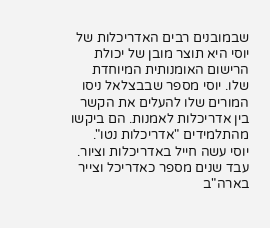שבמובנים רבים האדריכלות של יוסי היא תוצר מובן של יכולת הרישום האומנותית המיוחדת שלו. יוסי מספר שבבצלאל ניסו המורים שלו להעלים את הקשר בין אדריכלות לאמנות. הם ביקשו מהתלמידים "אדריכלות נטו".  יוסי עשה חייל באדריכלות וציור. עבד שנים מספר כאדריכל וצייר בארה"ב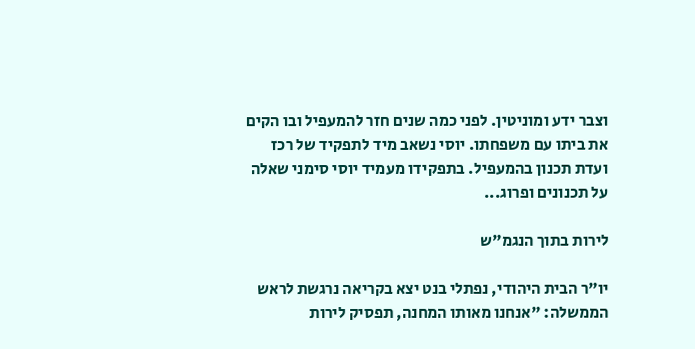וצבר ידע ומוניטין. לפני כמה שנים חזר להמעפיל ובו הקים את ביתו עם משפחתו. יוסי נשאב מיד לתפקיד של רכז ועדת תכנון בהמעפיל. בתפקידו מעמיד יוסי סימני שאלה על תכנונים ופרוג...

לירות בתוך הנגמ"ש

יו"ר הבית היהודי, נפתלי בנט יצא בקריאה נרגשת לראש הממשלה: "אנחנו מאותו המחנה, תפסיק לירות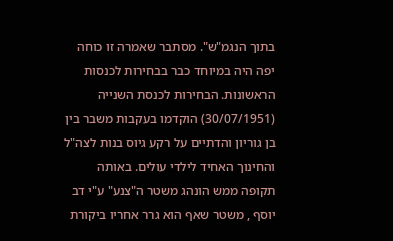בתוך הנגמ"ש". מסתבר שאמרה זו כוחה יפה היה במיוחד כבר בבחירות לכנסות הראשונות. הבחירות לכנסת השנייה (30/07/1951) הוקדמו בעקבות משבר בין בן גוריון והדתיים על רקע גיוס בנות לצה"ל והחינוך האחיד לילדי עולים. באותה תקופה ממש הונהג משטר ה"צנע" ע"י דב יוסף , משטר שאף הוא גרר אחריו ביקורת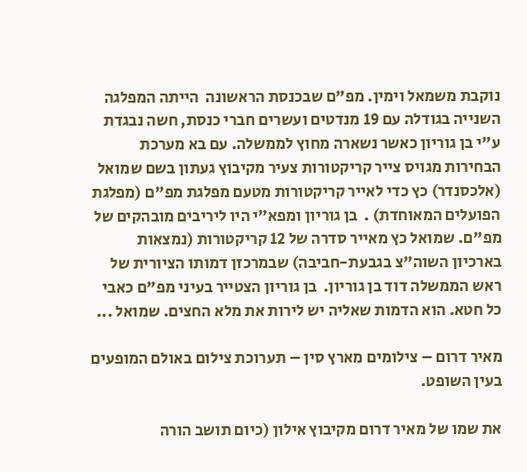נוקבת משמאל וימין. מפ"ם שבכנסת הראשונה  הייתה המפלגה השנייה בגודלה עם 19 מנדטים ועשרים חברי כנסת, חשה נבגדת ע"י בן גוריון כאשר נשארה מחוץ לממשלה. עם בא מערכת הבחירות מגויס צייר קריקטורות צעיר מקיבוץ געתון בשם שמואל (אלכסנדר) כץ כדי לאייר קריקטורות מטעם מפלגת מפ"ם (מפלגת הפועלים המאוחדת) .  בן גוריון ומפא"י היו ליריבים מובהקים של מפ"ם. שמואל כץ מאייר סדרה של 12 קריקטורות (נמצאות בארכיון השוה"צ בגבעת-חביבה) שבמרכזן דמותו הציורית של ראש הממשלה דוד בן גוריון.  בן גוריון הצטייר בעיני מפ"ם כאבי כל חטא. הוא הדמות שאליה יש לירות את מלא החצים. שמואל ...

מאיר דרום – צילומים מארץ סין – תערוכת צילום באולם המופעים בעין השופט.

את שמו של מאיר דרום מקיבוץ אילון (כיום תושב הורה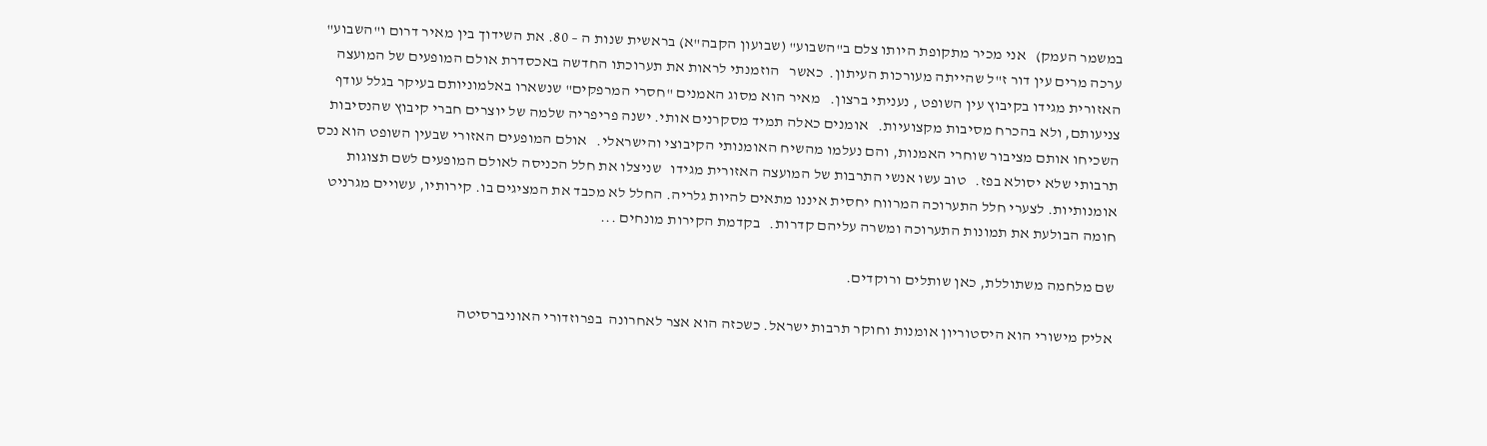במשמר העמק)   אני מכיר מתקופת היותו צלם ב"השבוע" (שבועון הקבה"א) בראשית שנות ה – 80. את השידוך בין מאיר דרום ו"השבוע" ערכה מרים עין דור ז"ל שהייתה מעורכות העיתון.  כאשר   הוזמנתי לראות את תערוכתו החדשה באכסדרת אולם המופעים של המועצה האזורית מגידו בקיבוץ עין השופט , נעניתי ברצון.   מאיר הוא מסוג האמנים "חסרי המרפקים" שנשארו באלמוניותם בעיקר בגלל עודף צניעותם, ולא בהכרח מסיבות מקצועיות.   אומנים כאלה תמיד מסקרנים אותי. ישנה פריפריה שלמה של יוצרים חברי קיבוץ שהנסיבות השכיחו אותם מציבור שוחרי האמנות, והם נעלמו מהשיח האומנותי הקיבוצי והישראלי.   אולם המופעים האזורי שבעין השופט הוא נכס תרבותי שלא יסולא בפז.   טוב עשו אנשי התרבות של המועצה האזורית מגידו   שניצלו את חלל הכניסה לאולם המופעים לשם תצוגות אומנותיות. לצערי חלל התערוכה המרווח יחסית איננו מתאים להיות גלריה. החלל לא מכבד את המציגים בו. קירותיו, עשויים מגרניט חומה הבולעת את תמונות התערוכה ומשרה עליהם קדרות.   בקדמת הקירות מונחים ...

שם מלחמה משתוללת, כאן שותלים ורוקדים.

אליק מישורי הוא היסטוריון אומנות וחוקר תרבות ישראל. כשכזה הוא אצר לאחרונה  בפרוזדורי האוניברסיטה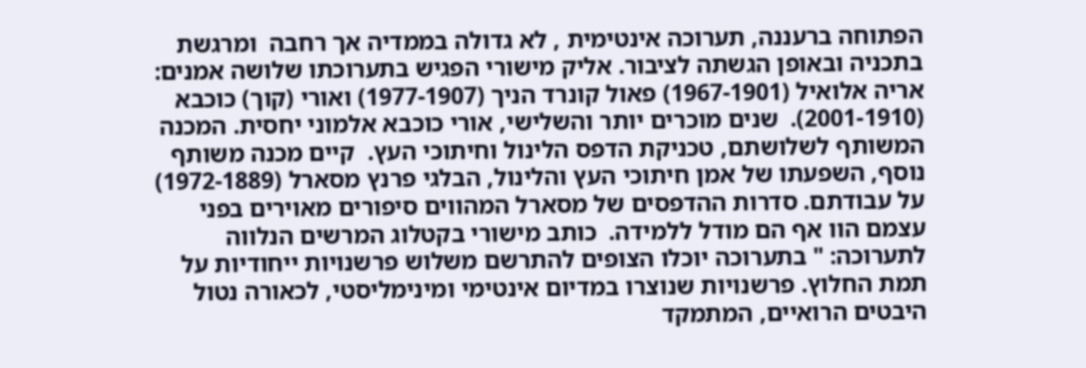הפתוחה ברעננה, תערוכה אינטימית , לא גדולה בממדיה אך רחבה  ומרגשת בתכניה ובאופן הגשתה לציבור. אליק מישורי הפגיש בתערוכתו שלושה אמנים: אריה אלואיל (1967-1901) פאול קונרד הניך (1977-1907) ואורי (קוך) כוכבא (2001-1910).  שנים מוכרים יותר והשלישי, אורי כוכבא אלמוני יחסית. המכנה המשותף לשלושתם, טכניקת הדפס הלינול וחיתוכי העץ.  קיים מכנה משותף נוסף, השפעתו של אמן חיתוכי העץ והלינול, הבלגי פרנץ מסארל (1972-1889) על עבודתם. סדרות ההדפסים של מסארל המהווים סיפורים מאוירים בפני עצמם הוו אף הם מודל ללמידה.  כותב מישורי בקטלוג המרשים הנלווה לתערוכה: " בתערוכה יוכלו הצופים להתרשם משלוש פרשנויות ייחודיות על תמת החלוץ. פרשנויות שנוצרו במדיום אינטימי ומינימליסטי, לכאורה נטול היבטים הרואיים, המתמקד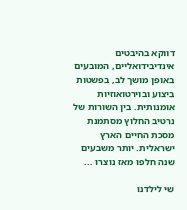דווקא בהיבטים אינדיבידואליים, המובעים באופן מושך לב, בפשטות ביצוע ובוירטואוזיות אומנותית. בין השורות של נרטיב החלוץ מסתמנת מסכת החיים הארץ ישראלית. יותר משבעים שנה חלפו מאז נוצרו ...

שי לילדנו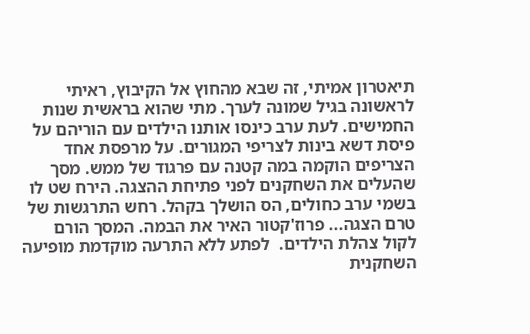תיאטרון אמיתי, זה שבא מהחוץ אל הקיבוץ, ראיתי לראשונה בגיל שמונה לערך. מתי שהוא בראשית שנות החמישים. לעת ערב כינסו אותנו הילדים עם הוריהם על פיסת דשא בינות לצריפי המגורים. על מרפסת אחד הצריפים הוקמה במה קטנה עם פרגוד של ממש. מסך שהעלים את השחקנים לפני פתיחת ההצגה. הירח שט לו בשמי ערב כחולים, הס הושלך בקהל. רחש התרגשות של טרם הצגה... פרוז'קטור האיר את הבמה. המסך הורם לקול צהלת הילדים.  לפתע ללא התרעה מוקדמת מופיעה השחקנית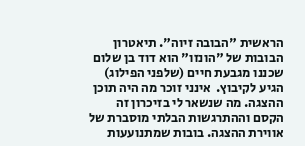הראשית "הבובה זיוה". תיאטרון הבובות של "הונזו" הוא דוד בן שלום שכננו מגבעת חיים (שלפני הפילוג) הגיע לקיבוץ.  אינני זוכר מה היה תוכן ההצגה. מה שנשאר לי בזיכרון זה הקסם וההתרגשות הבלתי מוסברת של אווירת ההצגה. בובות שמתנועעות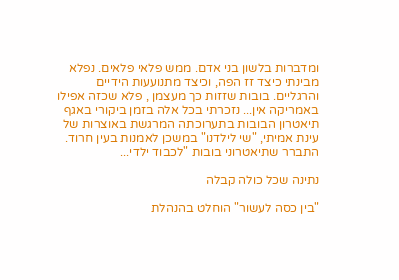ומדברות בלשון בני אדם. ממש פלאי פלאים. נפלא מבינתי כיצד זז הפה, וכיצד מתנועעות הידיים והרגליים. בובות שזזות כך מעצמן , פלא שכזה אפילו באמריקה אין... נזכרתי בכל אלה בזמן ביקורי באגף תיאטרון הבובות בתערוכתה המרגשת באוצרות של עינת אמיתי, "שי לילדנו" במשכן לאמנות בעין חרוד. התברר שתיאטרוני בובות "לכבוד ילדי...

נתינה שכל כולה קבלה

"בין כסה לעשור" הוחלט בהנהלת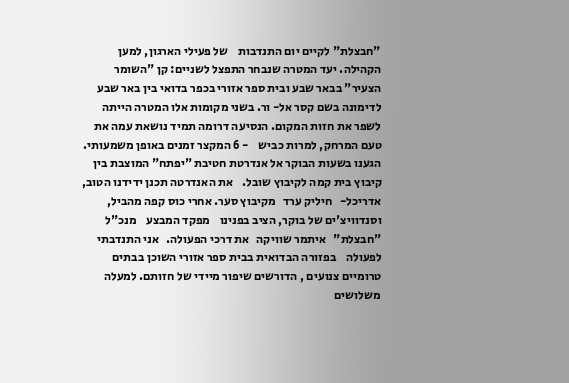"חבצלת" לקיים יום התנדבות    של פעילי הארגון, למען הקהילה. יעד המטרה שנבחר התפצל לשניים: קן "השומר הצעיר" בבאר שבע ובית ספר אזורי בכפר בדואי בין באר שבע לדימונה בשם קסר אל- ור. בשני מקומות אלו המטרה הייתה לשפר את חזות המקום. הנסיעה דרומה תמיד נושאת עמה את טעם המרחק, למרות כביש    - 6 המקצר זמנים באופן משמעותי. הגענו בשעות הבוקר אל אנדרטת חטיבת "יפתח" המוצבת בין קיבוץ בית קמה לקיבוץ שובל.    את האנדרטה תכנן ידידנו הטוב,    אדריכל-   חיליק ערד   מקיבוץ סער. אחרי כוס קפה מהביל, וסנדוויצ'ים של בוקר, הציב בפנינו    מפקד המבצע    מנכ"ל "חבצלת"   איתמר שוויקה   את דרכי הפעולה.   אני התנדבתי לפעולה    בפזורה הבדואית בבית ספר אזורי השוכן בבתים טרומיים צנועים , הדורשים שיפור מיידי של חזותם. למעלה משלושים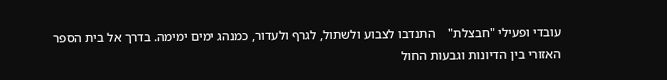עובדי ופעילי "חבצלת"    התנדבו לצבוע ולשתול, לגרף ולעדור, כמנהג ימים ימימה. בדרך אל בית הספר האזורי בין הדיונות וגבעות החול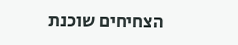הצחיחים שוכנת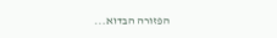הפזורה הבדוא...